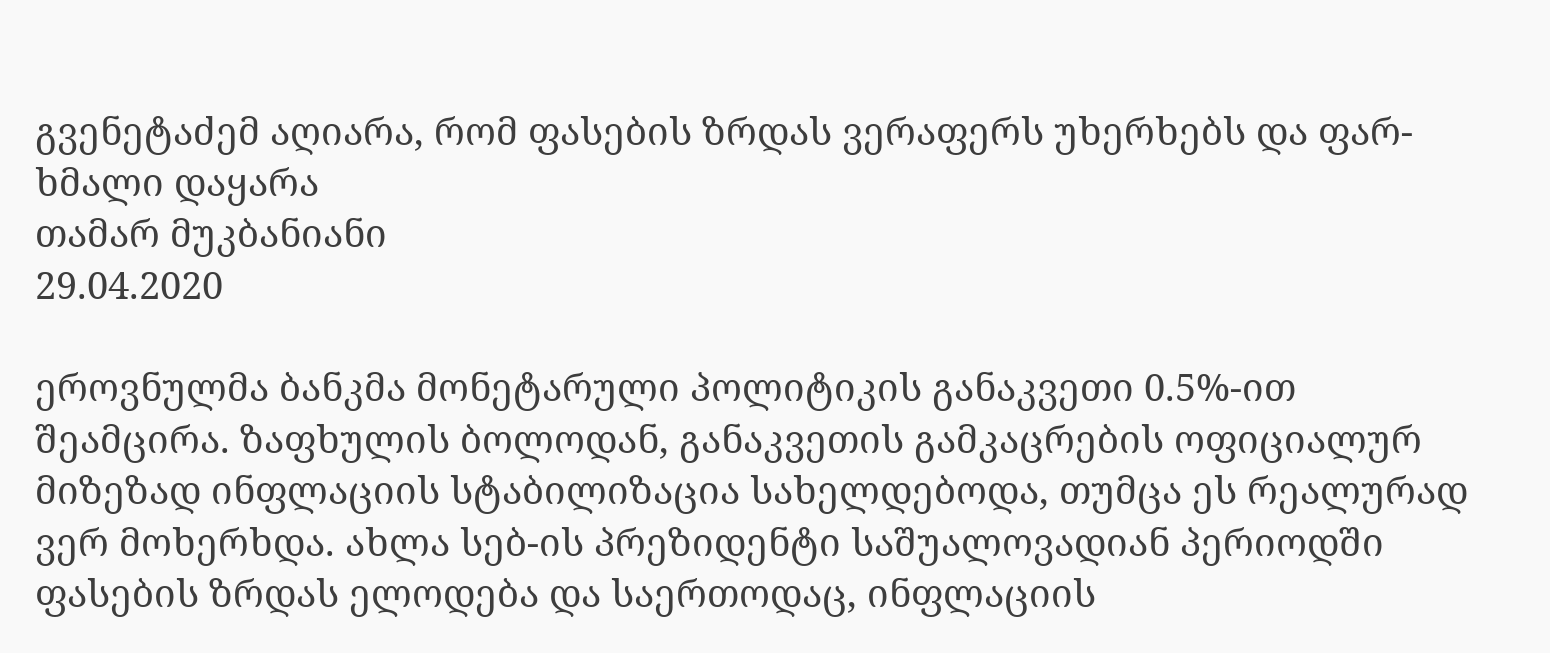გვენეტაძემ აღიარა, რომ ფასების ზრდას ვერაფერს უხერხებს და ფარ-ხმალი დაყარა
თამარ მუკბანიანი
29.04.2020

ეროვნულმა ბანკმა მონეტარული პოლიტიკის განაკვეთი 0.5%-ით შეამცირა. ზაფხულის ბოლოდან, განაკვეთის გამკაცრების ოფიციალურ მიზეზად ინფლაციის სტაბილიზაცია სახელდებოდა, თუმცა ეს რეალურად ვერ მოხერხდა. ახლა სებ-ის პრეზიდენტი საშუალოვადიან პერიოდში ფასების ზრდას ელოდება და საერთოდაც, ინფლაციის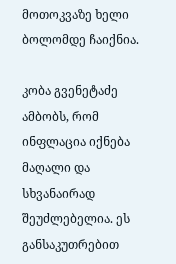მოთოკვაზე ხელი ბოლომდე ჩაიქნია.

კობა გვენეტაძე ამბობს, რომ  ინფლაცია იქნება მაღალი და სხვანაირად შეუძლებელია. ეს განსაკუთრებით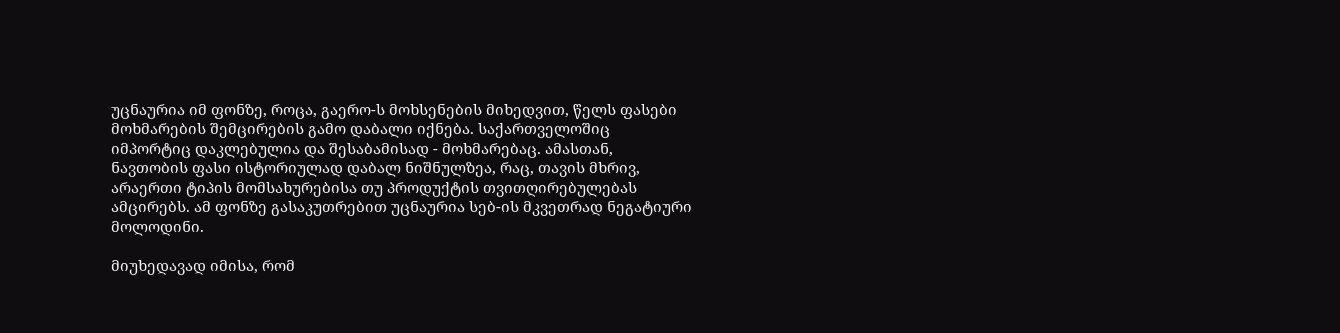უცნაურია იმ ფონზე, როცა, გაერო-ს მოხსენების მიხედვით, წელს ფასები მოხმარების შემცირების გამო დაბალი იქნება. საქართველოშიც იმპორტიც დაკლებულია და შესაბამისად - მოხმარებაც. ამასთან, ნავთობის ფასი ისტორიულად დაბალ ნიშნულზეა, რაც, თავის მხრივ, არაერთი ტიპის მომსახურებისა თუ პროდუქტის თვითღირებულებას ამცირებს. ამ ფონზე გასაკუთრებით უცნაურია სებ-ის მკვეთრად ნეგატიური მოლოდინი.

მიუხედავად იმისა, რომ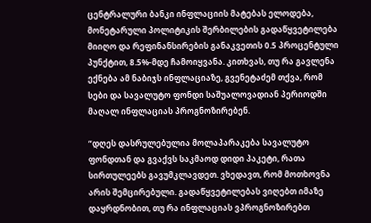ცენტრალური ბანკი ინფლაციის მატებას ელოდება, მონეტარული პოლიტიკის შერბილების გადაწყვეტილება მიიღო და რეფინანსირების განაკვეთის 0.5 პროცენტული პუნქტით, 8.5%-მდე ჩამოიყვანა. კითხვას, თუ რა გავლენა ექნება ამ ნაბიჯს ინფლაციაზე, გვენეტაძემ თქვა, რომ სები და სავალუტო ფონდი საშუალოვადიან პერიოდში მაღალ ინფლაციას პროგნოზირებენ.

“დღეს დასრულებულია მოლაპარაკება სავალუტო ფონდთან და გვაქვს საკმაოდ დიდი პაკეტი, რათა სირთულეებს გავუმკლავდეთ. ვხედავთ, რომ მოთხოვნა არის შემცირებული. გადაწყვეტილებას ვიღებთ იმაზე დაყრდნობით, თუ რა ინფლაციას ვპროგნოზირებთ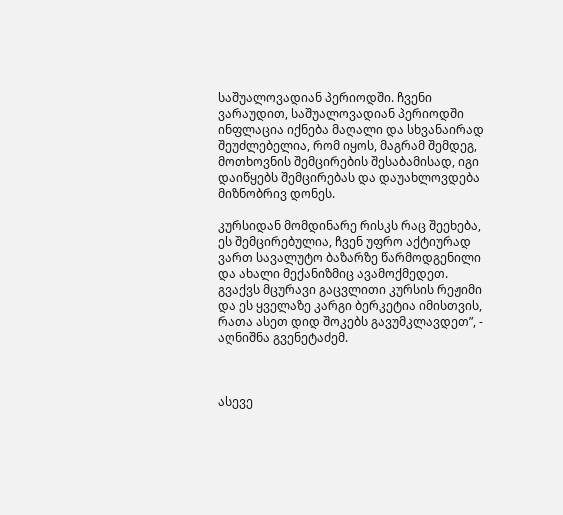საშუალოვადიან პერიოდში. ჩვენი ვარაუდით, საშუალოვადიან პერიოდში ინფლაცია იქნება მაღალი და სხვანაირად შეუძლებელია, რომ იყოს, მაგრამ შემდეგ, მოთხოვნის შემცირების შესაბამისად, იგი დაიწყებს შემცირებას და დაუახლოვდება მიზნობრივ დონეს.

კურსიდან მომდინარე რისკს რაც შეეხება, ეს შემცირებულია, ჩვენ უფრო აქტიურად ვართ სავალუტო ბაზარზე წარმოდგენილი და ახალი მექანიზმიც ავამოქმედეთ. გვაქვს მცურავი გაცვლითი კურსის რეჟიმი და ეს ყველაზე კარგი ბერკეტია იმისთვის, რათა ასეთ დიდ შოკებს გავუმკლავდეთ”, - აღნიშნა გვენეტაძემ.



ასევე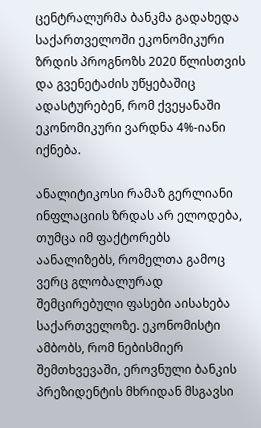ცენტრალურმა ბანკმა გადახედა საქართველოში ეკონომიკური ზრდის პროგნოზს 2020 წლისთვის და გვენეტაძის უწყებაშიც ადასტურებენ, რომ ქვეყანაში ეკონომიკური ვარდნა 4%-იანი იქნება.

ანალიტიკოსი რამაზ გერლიანი ინფლაციის ზრდას არ ელოდება, თუმცა იმ ფაქტორებს აანალიზებს, რომელთა გამოც ვერც გლობალურად შემცირებული ფასები აისახება საქართველოზე. ეკონომისტი ამბობს, რომ ნებისმიერ შემთხვევაში, ეროვნული ბანკის პრეზიდენტის მხრიდან მსგავსი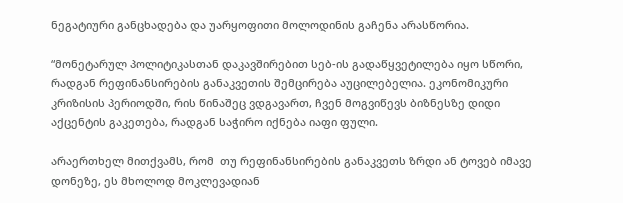ნეგატიური განცხადება და უარყოფითი მოლოდინის გაჩენა არასწორია.

“მონეტარულ პოლიტიკასთან დაკავშირებით სებ-ის გადაწყვეტილება იყო სწორი, რადგან რეფინანსირების განაკვეთის შემცირება აუცილებელია. ეკონომიკური კრიზისის პერიოდში, რის წინაშეც ვდგავართ, ჩვენ მოგვიწევს ბიზნესზე დიდი აქცენტის გაკეთება, რადგან საჭირო იქნება იაფი ფული.

არაერთხელ მითქვამს, რომ  თუ რეფინანსირების განაკვეთს ზრდი ან ტოვებ იმავე დონეზე, ეს მხოლოდ მოკლევადიან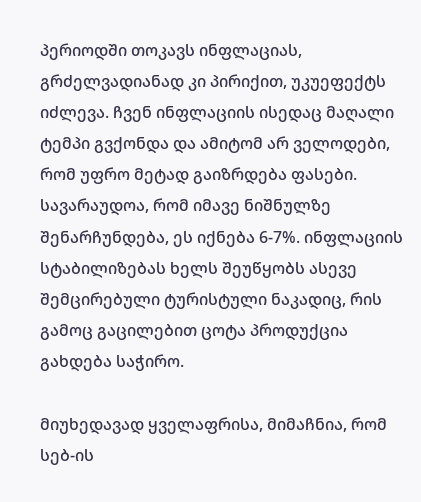პერიოდში თოკავს ინფლაციას, გრძელვადიანად კი პირიქით, უკუეფექტს იძლევა. ჩვენ ინფლაციის ისედაც მაღალი ტემპი გვქონდა და ამიტომ არ ველოდები, რომ უფრო მეტად გაიზრდება ფასები. სავარაუდოა, რომ იმავე ნიშნულზე შენარჩუნდება, ეს იქნება 6-7%. ინფლაციის სტაბილიზებას ხელს შეუწყობს ასევე შემცირებული ტურისტული ნაკადიც, რის გამოც გაცილებით ცოტა პროდუქცია გახდება საჭირო.

მიუხედავად ყველაფრისა, მიმაჩნია, რომ სებ-ის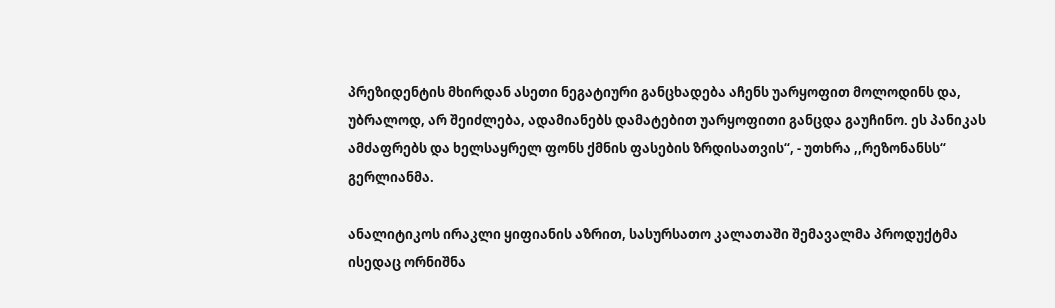პრეზიდენტის მხირდან ასეთი ნეგატიური განცხადება აჩენს უარყოფით მოლოდინს და, უბრალოდ, არ შეიძლება, ადამიანებს დამატებით უარყოფითი განცდა გაუჩინო. ეს პანიკას ამძაფრებს და ხელსაყრელ ფონს ქმნის ფასების ზრდისათვის“, - უთხრა ,,რეზონანსს“ გერლიანმა.

ანალიტიკოს ირაკლი ყიფიანის აზრით, სასურსათო კალათაში შემავალმა პროდუქტმა  ისედაც ორნიშნა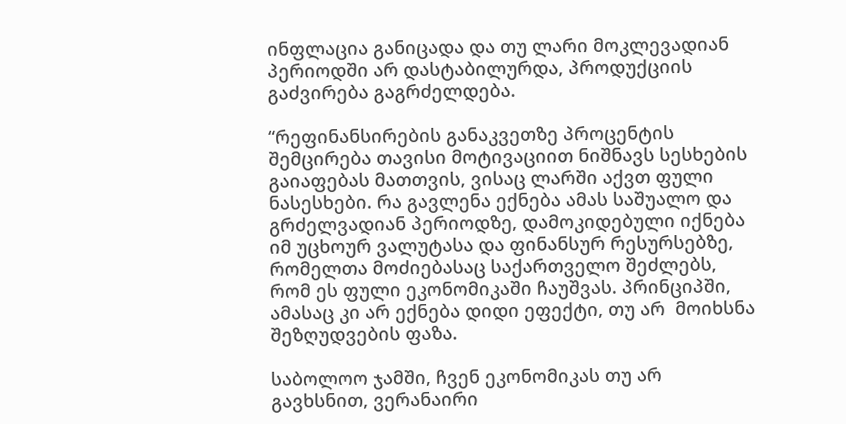ინფლაცია განიცადა და თუ ლარი მოკლევადიან პერიოდში არ დასტაბილურდა, პროდუქციის გაძვირება გაგრძელდება.

“რეფინანსირების განაკვეთზე პროცენტის შემცირება თავისი მოტივაციით ნიშნავს სესხების გაიაფებას მათთვის, ვისაც ლარში აქვთ ფული ნასესხები. რა გავლენა ექნება ამას საშუალო და გრძელვადიან პერიოდზე, დამოკიდებული იქნება იმ უცხოურ ვალუტასა და ფინანსურ რესურსებზე, რომელთა მოძიებასაც საქართველო შეძლებს, რომ ეს ფული ეკონომიკაში ჩაუშვას. პრინციპში, ამასაც კი არ ექნება დიდი ეფექტი, თუ არ  მოიხსნა შეზღუდვების ფაზა.

საბოლოო ჯამში, ჩვენ ეკონომიკას თუ არ გავხსნით, ვერანაირი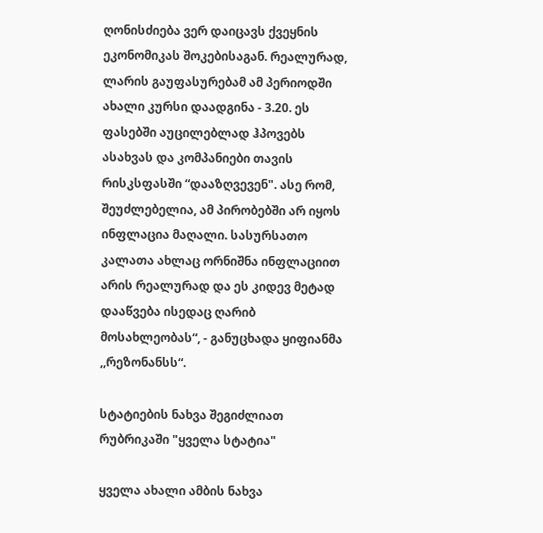ღონისძიება ვერ დაიცავს ქვეყნის ეკონომიკას შოკებისაგან. რეალურად, ლარის გაუფასურებამ ამ პერიოდში ახალი კურსი დაადგინა - 3.20. ეს ფასებში აუცილებლად ჰპოვებს ასახვას და კომპანიები თავის რისკსფასში “დააზღვევენ". ასე რომ, შეუძლებელია, ამ პირობებში არ იყოს ინფლაცია მაღალი. სასურსათო კალათა ახლაც ორნიშნა ინფლაციით არის რეალურად და ეს კიდევ მეტად დააწვება ისედაც ღარიბ მოსახლეობას“, - განუცხადა ყიფიანმა ,,რეზონანსს“.

სტატიების ნახვა შეგიძლიათ რუბრიკაში "ყველა სტატია"

ყველა ახალი ამბის ნახვა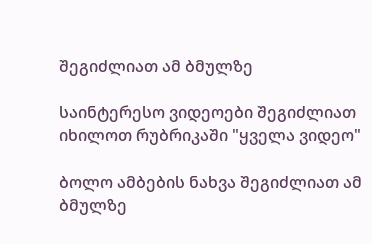შეგიძლიათ ამ ბმულზე

საინტერესო ვიდეოები შეგიძლიათ იხილოთ რუბრიკაში "ყველა ვიდეო"

ბოლო ამბების ნახვა შეგიძლიათ ამ ბმულზე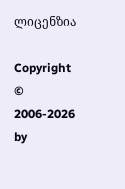ლიცენზია

Copyright © 2006-2026 by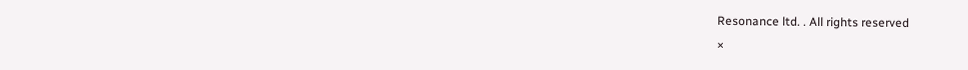Resonance ltd. . All rights reserved
×